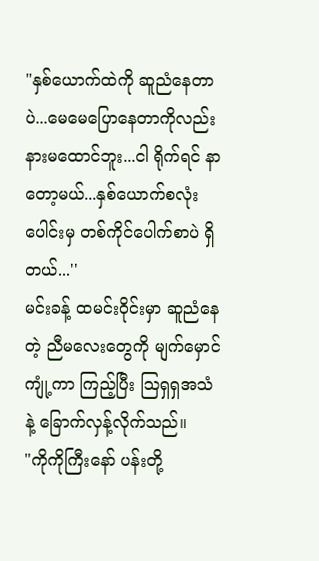"နှစ်ယောက်ထဲကို ဆူညံနေတာပဲ...မေမေပြောနေတာကိုလည်း နားမထောင်ဘူး...ငါ ရိုက်ရင် နာတော့မယ်...နှစ်ယောက်စလုံးပေါင်းမှ တစ်ကိုင်ပေါက်စာပဲ ရှိတယ်...''
မင်းခန့် ထမင်းဝိုင်းမှာ ဆူညံနေတဲ့ ညီမလေးတွေကို မျက်မှောင်ကျုံ့ကာ ကြည့်ပြီး သြရှရှအသံနဲ့ ခြောက်လှန့်လိုက်သည်။
"ကိုကိုကြီးနော် ပန်းတို့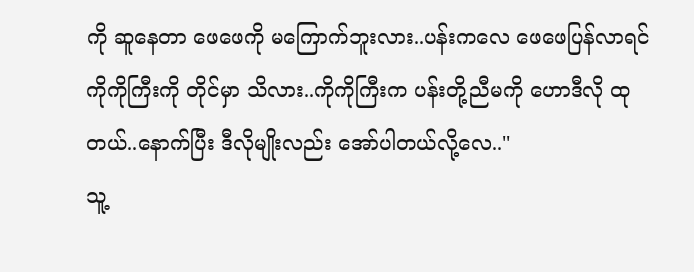ကို ဆူနေတာ ဖေဖေကို မကြောက်ဘူးလား..ပန်းကလေ ဖေဖေပြန်လာရင် ကိုကိုကြီးကို တိုင်မှာ သိလား..ကိုကိုကြီးက ပန်းတို့ညီမကို ဟောဒီလို ထုတယ်..နောက်ပြီး ဒီလိုမျိုးလည်း အော်ပါတယ်လို့လေ..''
သူ့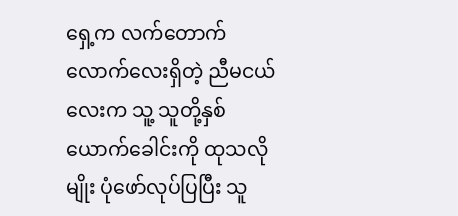ရှေ့က လက်တောက်လောက်လေးရှိတဲ့ ညီမငယ်လေးက သူ့ သူတို့နှစ်ယောက်ခေါင်းကို ထုသလိုမျိုး ပုံဖော်လုပ်ပြပြီး သူ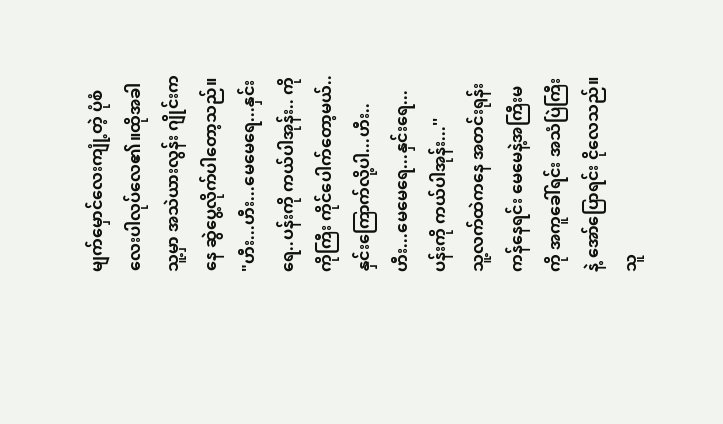မျက်မှောင်လေးကျုံ့တဲ့ ပုံစံလေးပါလုပ်လေ၏။ထိုအခါ သူ့မှာ အသဲယားလွန်း ဂျိုင်းကနေ ဆွဲပွေ့လိုက်ပါတော့သည်။
"ဟီး...ဟီး...မေမေရေ...နှင်းရေ..ပန်းကို ကယ်ပါအုန်း.. ကိုကိုကြီး ကိုင်ပေါက်တော့မယ်..နှင်းကြောက်လို့ပါ...ဟီး..ဟီး...မေမေရေ...နှင်းရေ...ပန်းကို ကယ်ပါအုန်း...''
သူ့လက်ထဲကနေ အတင်းရုန်းကန်နေရင်း မေမေနဲ့အကြီးမကို အကူခေါ်ရင်း အသံပြဲကြီးနဲ့ အော်ပြောရင်း ငိုလေသည်။သူ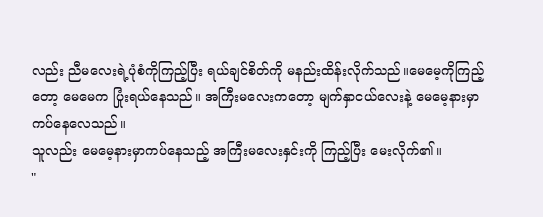လည်း ညီမလေးရဲ့ပုံစံကိုကြည့်ပြီး ရယ်ချင်စိတ်ကို မနည်းထိန်းလိုက်သည်။မေမေ့ကိုကြည့်တော့ မေမေက ပြုံးရယ်နေသည်။ အကြီးမလေးကတော့ မျက်နှာငယ်လေးနဲ့ မေမေ့နားမှာ ကပ်နေလေသည်။
သူလည်း မေမေ့နားမှာကပ်နေသည့် အကြီးမလေးနှင်းကို ကြည့်ပြီး မေးလိုက်၏။
"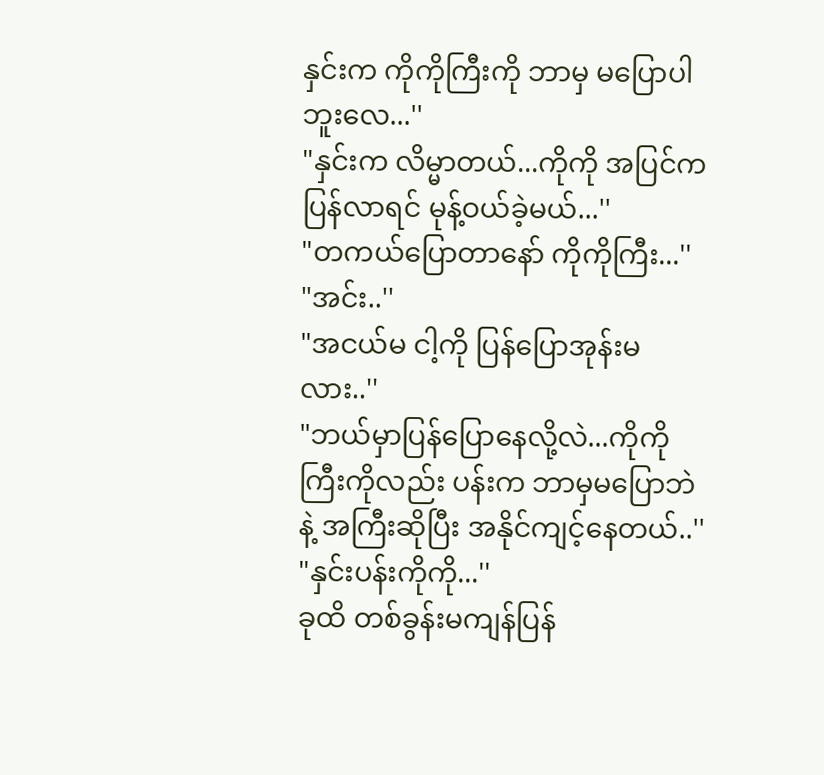နှင်းက ကိုကိုကြီးကို ဘာမှ မပြောပါဘူးလေ...''
"နှင်းက လိမ္မာတယ်...ကိုကို အပြင်ကပြန်လာရင် မုန့်ဝယ်ခဲ့မယ်...''
"တကယ်ပြောတာနော် ကိုကိုကြီး...''
"အင်း..''
"အငယ်မ ငါ့ကို ပြန်ပြောအုန်းမလား..''
"ဘယ်မှာပြန်ပြောနေလို့လဲ...ကိုကိုကြီးကိုလည်း ပန်းက ဘာမှမပြောဘဲနဲ့ အကြီးဆိုပြီး အနိုင်ကျင့်နေတယ်..''
"နှင်းပန်းကိုကို...''
ခုထိ တစ်ခွန်းမကျန်ပြန်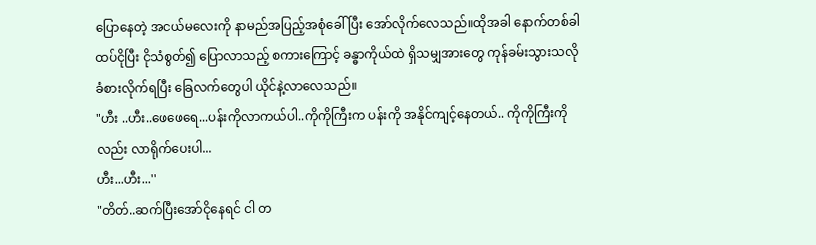ပြောနေတဲ့ အငယ်မလေးကို နာမည်အပြည့်အစုံခေါ်ပြီး အော်လိုက်လေသည်။ထိုအခါ နောက်တစ်ခါ ထပ်ငိုပြီး ငိုသံစွတ်၍ ပြောလာသည့် စကားကြောင့် ခန္ဓာကိုယ်ထဲ ရှိသမျှအားတွေ ကုန်ခမ်းသွားသလို ခံစားလိုက်ရပြီး ခြေလက်တွေပါ ယိုင်နဲ့လာလေသည်။
"ဟီး ..ဟီး..ဖေဖေရေ...ပန်းကိုလာကယ်ပါ..ကိုကိုကြီးက ပန်းကို အနိုင်ကျင့်နေတယ်.. ကိုကိုကြီးကိုလည်း လာရိုက်ပေးပါ...
ဟီး...ဟီး...''
"တိတ်..ဆက်ပြီးအော်ငိုနေရင် ငါ တ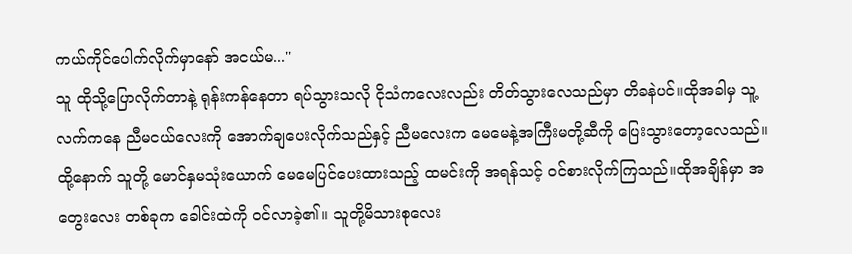ကယ်ကိုင်ပေါက်လိုက်မှာနော် အငယ်မ...''
သူ ထိုသို့ပြောလိုက်တာနဲ့ ရုန်းကန်နေတာ ရပ်သွားသလို ငိုသံကလေးလည်း တိတ်သွားလေသည်မှာ တိခနဲပင်။ထိုအခါမှ သူ့လက်ကနေ ညီမငယ်လေးကို အောက်ချပေးလိုက်သည်နှင့် ညီမလေးက မေမေနဲ့အကြီးမတို့ဆီကို ပြေးသွားတော့လေသည်။
ထို့နောက် သူတို့ မောင်နှမသုံးယောက် မေမေပြင်ပေးထားသည့် ထမင်းကို အရန်သင့် ဝင်စားလိုက်ကြသည်။ထိုအချိန်မှာ အတွေးလေး တစ်ခုက ခေါင်းထဲကို ဝင်လာခဲ့၏။ သူတို့မိသားစုလေး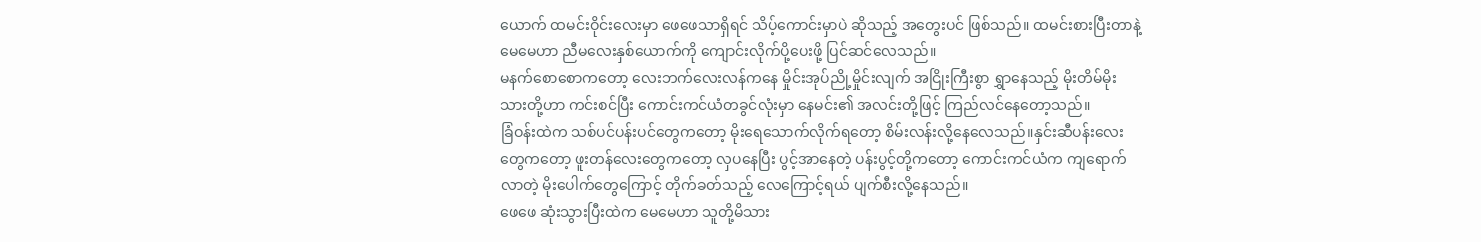ယောက် ထမင်းဝိုင်းလေးမှာ ဖေဖေသာရှိရင် သိပ့်ကောင်းမှာပဲ ဆိုသည့် အတွေးပင် ဖြစ်သည်။ ထမင်းစားပြီးတာနဲ့ မေမေဟာ ညီမလေးနှစ်ယောက်ကို ကျောင်းလိုက်ပို့ပေးဖို့ ပြင်ဆင်လေသည်။
မနက်စောစောကတော့ လေးဘက်လေးလန်ကနေ မှိုင်းအုပ်ညို့မှိုင်းလျက် အငြိုးကြီးစွာ ရွှာနေသည့် မိုးတိမ်မိုးသားတို့ဟာ ကင်းစင်ပြီး ကောင်းကင်ယံတခွင်လုံးမှာ နေမင်း၏ အလင်းတို့ဖြင့် ကြည်လင်နေတော့သည်။
ခြံဝန်းထဲက သစ်ပင်ပန်းပင်တွေကတော့ မိုးရေသောက်လိုက်ရတော့ စိမ်းလန်းလို့နေလေသည်။နှင်းဆီပန်းလေးတွေကတော့ ဖူးတန်လေးတွေကတော့ လှပနေပြီး ပွင့်အာနေတဲ့ ပန်းပွင့်တို့ကတော့ ကောင်းကင်ယံက ကျရောက်လာတဲ့ မိုးပေါက်တွေကြောင့် တိုက်ခတ်သည့် လေကြောင့်ရယ် ပျက်စီးလို့နေသည်။
ဖေဖေ ဆုံးသွားပြီးထဲက မေမေဟာ သူတို့မိသား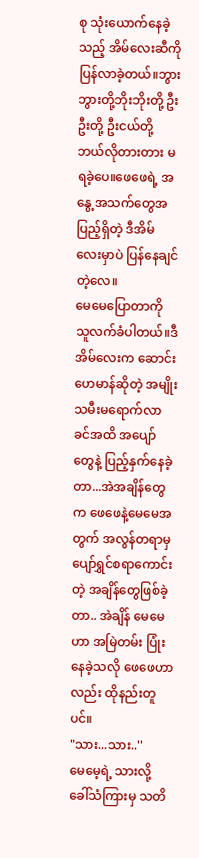စု သုံးယောက်နေခဲ့သည့် အိမ်လေးဆီကို ပြန်လာခဲ့တယ်။ဘွားဘွားတို့ဘိုးဘိုးတို့ ဦးဦးတို့ ဦးငယ်တို့ ဘယ်လိုတားတား မရခဲ့ပေ။ဖေဖေရဲ့ အနွေ့အသက်တွေအပြည့်ရှိတဲ့ ဒီအိမ်လေးမှာပဲ ပြန်နေချင်တဲ့လေ။
မေမေပြောတာကို သူလက်ခံပါတယ်။ဒီအိမ်လေးက ဆောင်းဟေမာန်ဆိုတဲ့ အမျိုးသမီးမရောက်လာခင်အထိ အပျော်တွေနဲ့ ပြည့်နှက်နေခဲ့တာ...အဲအချိန်တွေက ဖေဖေနဲ့မေမေအတွက် အလွန်တရာမှ ပျော်ရွှင်စရာကောင်းတဲ့ အချိန်တွေဖြစ်ခဲ့တာ.. အဲချိန် မေမေဟာ အမြဲတမ်း ပြုံးနေခဲ့သလို ဖေဖေဟာလည်း ထိုနည်းတူပင်။
"သား...သား..''
မေမေ့ရဲ့ သားလို့ ခေါ်သံကြားမှ သတိ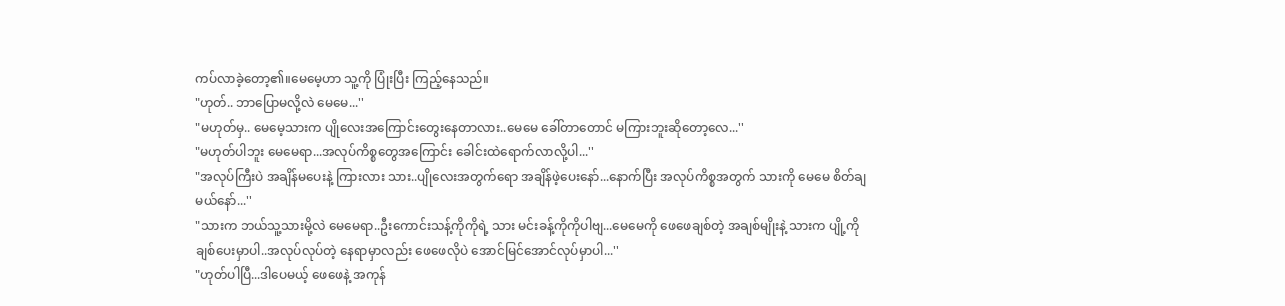ကပ်လာခဲ့တော့၏။မေမေ့ဟာ သူ့ကို ပြုံးပြီး ကြည့်နေသည်။
"ဟုတ်.. ဘာပြောမလို့လဲ မေမေ...''
"မဟုတ်မှ.. မေမေ့သားက ပျိုလေးအကြောင်းတွေးနေတာလား..မေမေ ခေါ်တာတောင် မကြားဘူးဆိုတော့လေ...''
"မဟုတ်ပါဘူး မေမေရာ...အလုပ်ကိစ္စတွေအကြောင်း ခေါင်းထဲရောက်လာလို့ပါ...''
"အလုပ်ကြီးပဲ အချိန်မပေးနဲ့ ကြားလား သား..ပျိုလေးအတွက်ရော အချိန်ဖဲ့ပေးနော်...နောက်ပြီး အလုပ်ကိစ္စအတွက် သားကို မေမေ စိတ်ချမယ်နော်...''
"သားက ဘယ်သူ့သားမို့လဲ မေမေရာ..ဦးကောင်းသန့်ကိုကိုရဲ့ သား မင်းခန့်ကိုကိုပါဗျ...မေမေကို ဖေဖေချစ်တဲ့ အချစ်မျိုးနဲ့ သားက ပျို့ကို ချစ်ပေးမှာပါ..အလုပ်လုပ်တဲ့ နေရာမှာလည်း ဖေဖေလိုပဲ အောင်မြင်အောင်လုပ်မှာပါ...''
"ဟုတ်ပါပြီ...ဒါပေမယ့် ဖေဖေနဲ့ အကုန်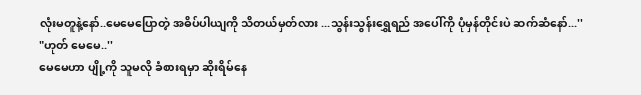လုံးမတူနဲ့နော်..မေမေပြောတဲ့ အဓိပ်ပါယျကို သိတယ်မှတ်လား ...သွန်းသွန်းရွှေရည် အပေါ်ကို ပုံမှန်တိုင်းပဲ ဆက်ဆံနော်...''
"ဟုတ် မေမေ..''
မေမေဟာ ပျို့ကို သူမလို ခံစားရမှာ ဆိုးရိမ်နေ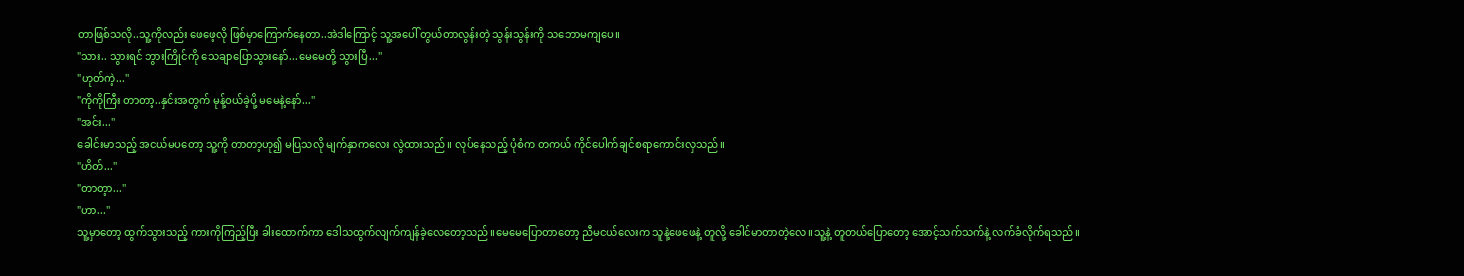တာဖြစ်သလို..သူ့ကိုလည်း ဖေဖေ့လို ဖြစ်မှာကြောက်နေတာ..အဲဒါကြောင့် သူ့အပေါ် တွယ်တာလွန်းတဲ့ သွန်းသွန်းကို သဘောမကျပေ။
"သား.. သွားရင် ဘွားကြိုင်ကို သေချာပြောသွားနော်...မေမေတို့ သွားပြီ...''
"ဟုတ်ကဲ့...''
"ကိုကိုကြီး တာတာ့..နှင်းအတွက် မုန့်ဝယ်ခဲ့ပို့ မမေနဲ့နော်...''
"အင်း...''
ခေါင်းမာသည့် အငယ်မပတော့ သူ့ကို တာတာ့ဟု၍ မပြသလို မျက်နှာကလေး လွဲထားသည်။ လုပ်နေသည့် ပုံစံက တကယ် ကိုင်ပေါက်ချင်စရာကောင်းလှသည်။
"ဟိတ်...''
"တာတ့ာ...''
"ဟာ...''
သူ့မှာတော့ ထွက်သွားသည့် ကားကိုကြည့်ပြီး ခါးထောက်ကာ ဒေါသထွက်လျက်ကျန်ခဲ့လေတော့သည်။မေမေပြောတာတော့ ညီမငယ်လေးက သူနဲ့ဖေဖေနဲ့ တူလို့ ခေါင်မာတာတဲ့လေ။သူ့နဲ့ တူတယ်ပြောတော့ အောင့်သက်သက်နဲ့ လက်ခံလိုက်ရသည်။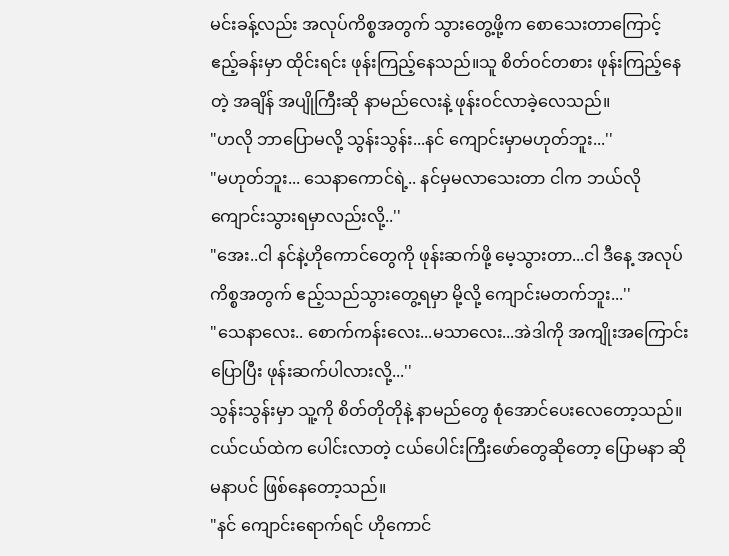မင်းခန့်လည်း အလုပ်ကိစ္စအတွက် သွားတွေ့ဖို့က စောသေးတာကြောင့် ဧည့်ခန်းမှာ ထိုင်းရင်း ဖုန်းကြည့်နေသည်။သူ စိတ်ဝင်တစား ဖုန်းကြည့်နေတဲ့ အချိန် အပျိုကြီးဆို နာမည်လေးနဲ့ ဖုန်းဝင်လာခဲ့လေသည်။
"ဟလို ဘာပြောမလို့ သွန်းသွန်း...နင် ကျောင်းမှာမဟုတ်ဘူး...''
"မဟုတ်ဘူး... သေနာကောင်ရဲ့.. နင်မှမလာသေးတာ ငါက ဘယ်လို ကျောင်းသွားရမှာလည်းလို့..''
"အေး..ငါ နင်နဲ့ဟိုကောင်တွေကို ဖုန်းဆက်ဖို့ မေ့သွားတာ...ငါ ဒီနေ့ အလုပ်ကိစ္စအတွက် ဧည့်သည်သွားတွေ့ရမှာ မို့လို့ ကျောင်းမတက်ဘူး...''
"သေနာလေး.. စောက်ကန်းလေး...မသာလေး...အဲဒါကို အကျိုးအကြောင်းပြောပြီး ဖုန်းဆက်ပါလားလို့...''
သွန်းသွန်းမှာ သူ့ကို စိတ်တိုတိုနဲ့ နာမည်တွေ စုံအောင်ပေးလေတော့သည်။ငယ်ငယ်ထဲက ပေါင်းလာတဲ့ ငယ်ပေါင်းကြီးဖော်တွေဆိုတော့ ပြောမနာ ဆိုမနာပင် ဖြစ်နေတော့သည်။
"နင် ကျောင်းရောက်ရင် ဟိုကောင်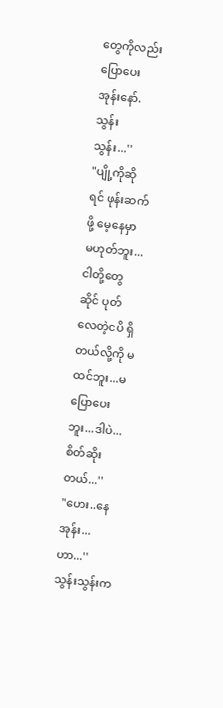တွေကိုလည်း ပြောပေးအုန်းနော်. သွန်းသွန်း...''
"ပျို့ကိုဆိုရင် ဖုန်းဆက်ဖို့ မေ့နေမှာ မဟုတ်ဘူး...ငါတို့တွေဆိုင် ပုတ်လေတဲ့ငပိ ရှိတယ်လို့ကို မထင်ဘူး...မပြောပေးဘူး...ဒါပဲ...စိတ်ဆိုးတယ်...''
"ဟေး..နေအုန်း...ဟာ...''
သွန်းသွန်းက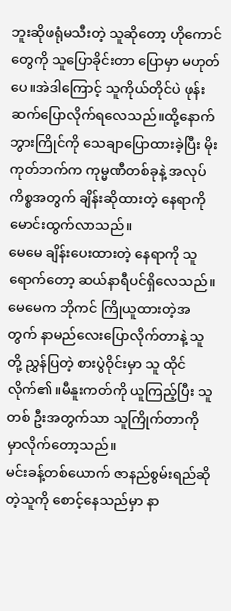ဘူးဆိုဖရုံမသီးတဲ့ သူဆိုတော့ ဟိုကောင်တွေကို သူပြောခိုင်းတာ ပြောမှာ မဟုတ်ပေ။အဲဒါကြောင့် သူကိုယ်တိုင်ပဲ ဖုန်းဆက်ပြောလိုက်ရလေသည်။ထို့နောက် ဘွားကြိုင်ကို သေချာပြောထားခဲ့ပြီး မိုးကုတ်ဘက်က ကုမ္မဏီတစ်ခုနဲ့ အလုပ်ကိစ္စအတွက် ချိန်းဆိုထားတဲ့ နေရာကို မောင်းထွက်လာသည်။
မေမေ ချိန်းပေးထားတဲ့ နေရာကို သူရောက်တော့ ဆယ်နာရီပင်ရှိလေသည်။မေမေက ဘိုကင် ကြိုယူထားတဲ့အတွက် နာမည်လေးပြောလိုက်တာနဲ့ သူတို့ ညွှန်ပြတဲ့ စားပွဲဝိုင်းမှာ သူ ထိုင်လိုက်၏။မီနူးကတ်ကို ယူကြည့်ပြီး သူတစ် ဦးအတွက်သာ သူကြိုက်တာကို မှာလိုက်တော့သည်။
မင်းခန့်တစ်ယောက် ဇာနည်စွမ်းရည်ဆိုတဲ့သူကို စောင့်နေသည်မှာ နာ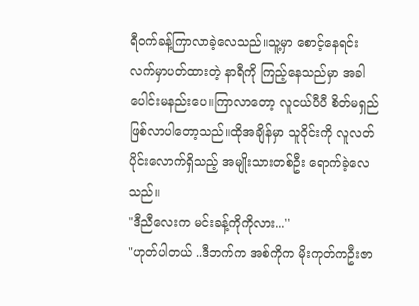ရီဝက်ခန့်ကြာလာခဲ့လေသည်။သူ့မှာ စောင့်နေရင်း လက်မှာပတ်ထားတဲ့ နာရီကို ကြည့်နေသည်မှာ အခါပေါင်းမနည်းပေ။ကြာလာတော့ လူငယ်ပီပီ စိတ်မရှည်ဖြစ်လာပါတော့သည်။ထိုအချိန်မှာ သူဝိုင်းကို လူလတ်ပိုင်းလောက်ရှိသည့် အမျိုးသားတစ်ဦး ရောက်ခဲ့လေသည်။
"ဒီညီလေးက မင်းခန့်ကိုကိုလား...''
"ဟုတ်ပါတယ် ..ဒီဘက်က အစ်ကိုက မိုးကုတ်ကဦးဇာ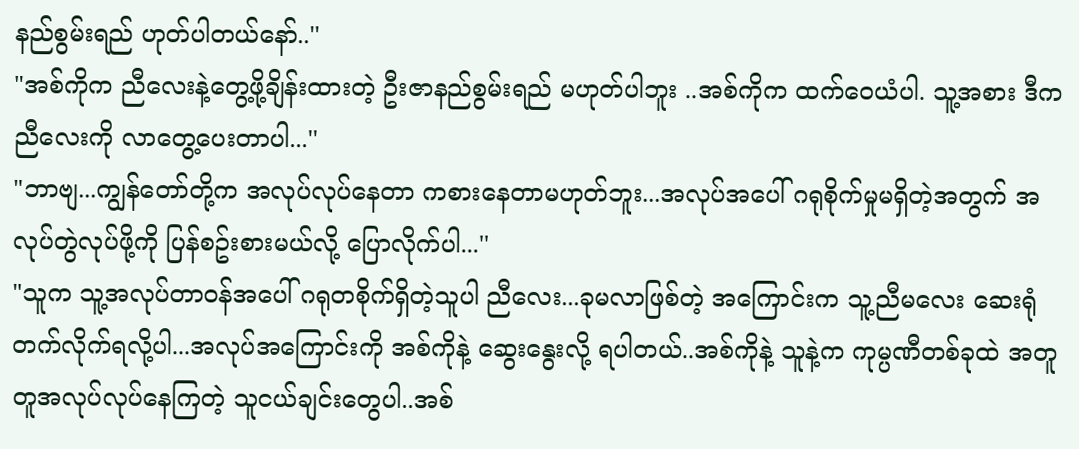နည်စွမ်းရည် ဟုတ်ပါတယ်နော်..''
"အစ်ကိုက ညီလေးနဲ့တွေ့ဖို့ချိန်းထားတဲ့ ဦးဇာနည်စွမ်းရည် မဟုတ်ပါဘူး ..အစ်ကိုက ထက်ဝေယံပါ. သူ့အစား ဒီက ညီလေးကို လာတွေ့ပေးတာပါ...''
"ဘာဗျ...ကျွန်တော်တို့က အလုပ်လုပ်နေတာ ကစားနေတာမဟုတ်ဘူး...အလုပ်အပေါ် ဂရုစိုက်မှုမရှိတဲ့အတွက် အလုပ်တွဲလုပ်ဖို့ကို ပြန်စဥ်းစားမယ်လို့ ပြောလိုက်ပါ...''
"သူက သူ့အလုပ်တာဝန်အပေါ် ဂရုတစိုက်ရှိတဲ့သူပါ ညီလေး...ခုမလာဖြစ်တဲ့ အကြောင်းက သူ့ညီမလေး ဆေးရုံတက်လိုက်ရလို့ပါ...အလုပ်အကြောင်းကို အစ်ကိုနဲ့ ဆွေးနွေးလို့ ရပါတယ်..အစ်ကိုနဲ့ သူနဲ့က ကုမ္ပဏီတစ်ခုထဲ အတူတူအလုပ်လုပ်နေကြတဲ့ သူငယ်ချင်းတွေပါ..အစ်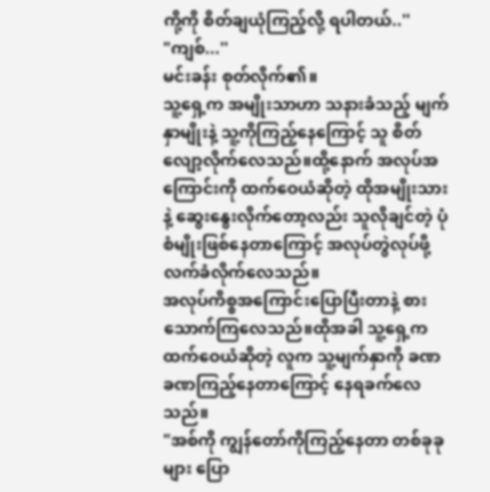ကို့ကို စိတ်ချယုံကြည့်လို့ ရပါတယ်..''
"ကျစ်...''
မင်းခန်း စုတ်လိုက်၏။
သူ့ရှေ့က အမျိုးသာဟာ သနားခံသည့် မျက်နှာမျိုးနဲ့ သူ့ကိုကြည့်နေကြောင့် သူ စိတ်လျော့လိုက်လေသည်။ထို့နောက် အလုပ်အကြောင်းကို ထက်ဝေယံဆိုတဲ့ ထိုအမျိုးသားနဲ့ ဆွေးနွေးလိုက်တော့လည်း သူလိုချင်တဲ့ ပုံစံမျိုးဖြစ်နေတာကြောင့် အလုပ်တွဲလုပ်ဖို့ လက်ခံလိုက်လေသည်။
အလုပ်ကိစ္စအကြောင်းပြောပြီးတာနဲ့ စားသောက်ကြလေသည်။ထိုအခါ သူ့ရှေ့က ထက်ဝေယံဆိုတဲ့ လူက သူ့မျက်နှာကို ခဏခဏကြည့်နေတာကြောင့် နေရခက်လေသည်။
"အစ်ကို ကျွန်တော်ကိုကြည့်နေတာ တစ်ခုခုများ ပြော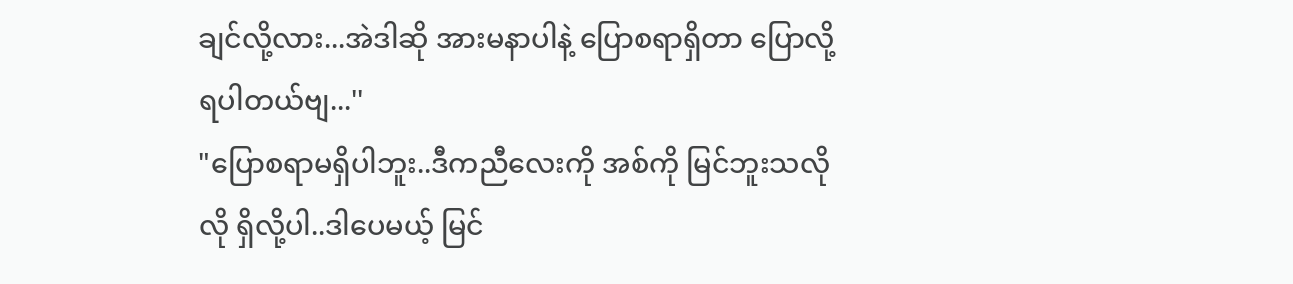ချင်လို့လား...အဲဒါဆို အားမနာပါနဲ့ ပြောစရာရှိတာ ပြောလို့ရပါတယ်ဗျ...''
"ပြောစရာမရှိပါဘူး..ဒီကညီလေးကို အစ်ကို မြင်ဘူးသလိုလို ရှိလို့ပါ..ဒါပေမယ့် မြင်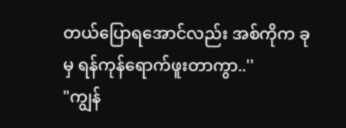တယ်ပြောရအောင်လည်း အစ်ကိုက ခုမှ ရန်ကုန်ရောက်ဖူးတာကွာ..''
"ကျွန်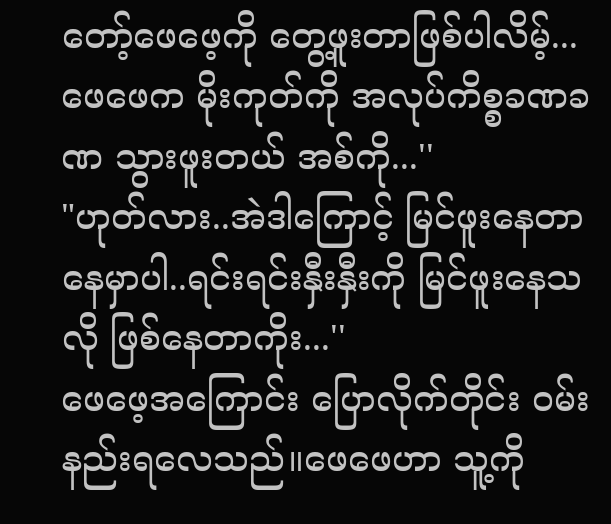တော့်ဖေဖေ့ကို တွေ့ဖူးတာဖြစ်ပါလိမ့်...ဖေဖေက မိုးကုတ်ကို အလုပ်ကိစ္စခဏခဏ သွားဖူးတယ် အစ်ကို...''
"ဟုတ်လား..အဲဒါကြောင့် မြင်ဖူးနေတာ နေမှာပါ..ရင်းရင်းနှီးနှီးကို မြင်ဖူးနေသလို ဖြစ်နေတာကိုး...''
ဖေဖေ့အကြောင်း ပြောလိုက်တိုင်း ဝမ်းနည်းရလေသည်။ဖေဖေဟာ သူ့ကို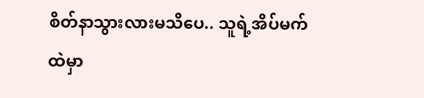စိတ်နာသွားလားမသိပေ.. သူရဲ့အိပ်မက်ထဲမှာ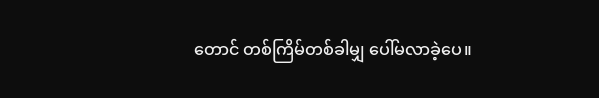တောင် တစ်ကြိမ်တစ်ခါမျှ ပေါ်မလာခဲ့ပေ။